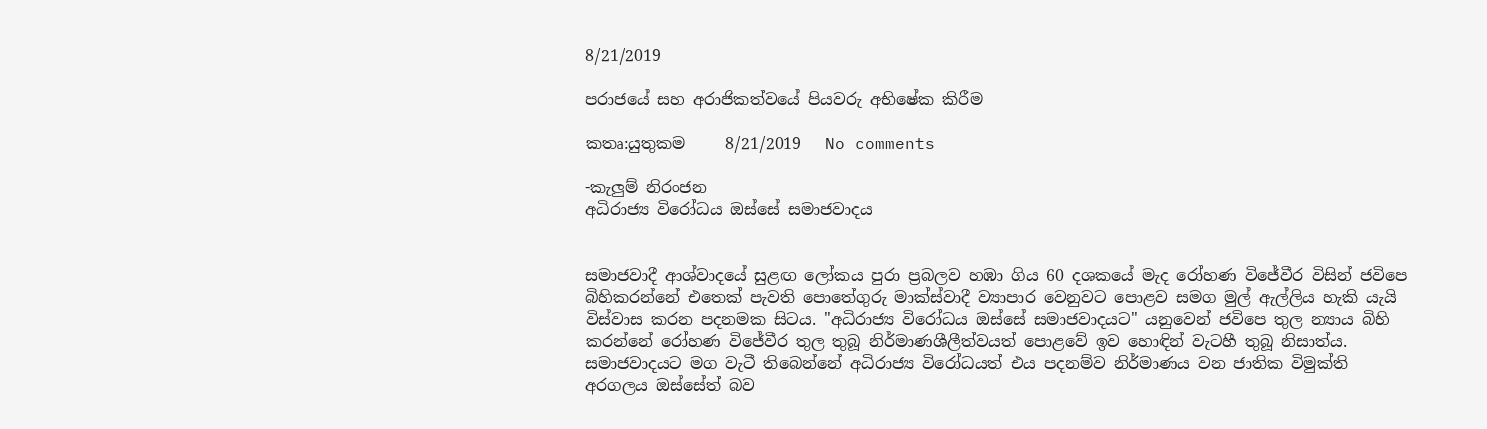8/21/2019

පරාජයේ සහ අරාජිකත්වයේ පියවරු අභිෂේක කිරීම

කතෘ:යුතුකම     8/21/2019   No comments

-කැලුම් නිරංජන
අධිරාජ්‍ය විරෝධය ඔස්සේ සමාජවාදය


සමාජවාදී ආශ්වාදයේ සුළඟ ලෝකය පුරා ප්‍රබලව හඹා ගිය 60 දශකයේ මැද රෝහණ විජේවීර විසින් ජවිපෙ බිහිකරන්නේ එතෙක් පැවති පොතේගුරු මාක්ස්වාදී ව්‍යාපාර වෙනුවට පොළව සමග මුල් ඇල්ලිය හැකි යැයි විස්වාස කරන පදනමක සිටය. "අධිරාජ්‍ය විරෝධය ඔස්සේ සමාජවාදයට" යනුවෙන් ජවිපෙ තුල න්‍යාය බිහි කරන්නේ රෝහණ විජේවීර තුල තුබූ නිර්මාණශීලීත්වයත් පොළවේ ඉව හොඳින් වැටහී තුබූ නිසාත්ය. සමාජවාදයට මග වැටී තිබෙන්නේ අධිරාජ්‍ය විරෝධයත් එය පදනම්ව නිර්මාණය වන ජාතික විමුක්ති අරගලය ඔස්සේත් බව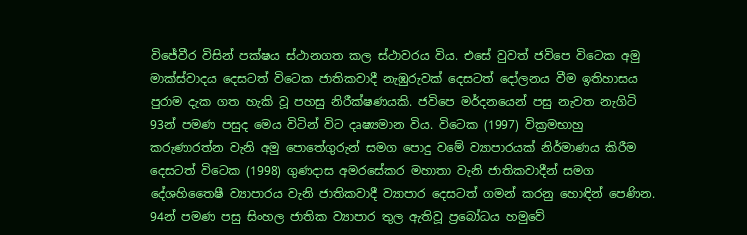විජේවීර විසින් පක්ෂය ස්ථානගත කල ස්ථාවරය විය. එසේ වුවත් ජවිපෙ විටෙක අමු මාක්ස්වාදය දෙසටත් විටෙක ජාතිකවාදී නැඹුරුවක් දෙසටත් දෝලනය වීම ඉතිහාසය පුරාම දැක ගත හැකි වූ පහසු නිරීක්ෂණයකි. ජවිපෙ මර්දනයෙන් පසු නැවත නැගිටි 93න් පමණ පසුද මෙය විටින් විට දෘෂ්‍යමාන විය. විටෙක (1997) වික්‍රමභාහු කරුණාරත්න වැනි අමු පොතේගුරුන් සමග පොදු වමේ ව්‍යාපාරයක් නිර්මාණය කිරීම දෙසටත් විටෙක (1998) ගුණදාස අමරසේකර මහාතා වැනි ජාතිකවාදීන් සමග දේශහිතෛෂී ව්‍යාපාරය වැනි ජාතිකවාදී ව්‍යාපාර දෙසටත් ගමන් කරනු හොඳින් පෙණින.
94න් පමණ පසු සිංහල ජාතික ව්‍යාපාර තුල ඇතිවූ ප්‍රබෝධය හමුවේ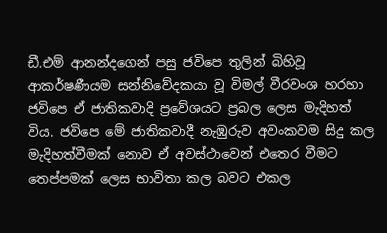ඩී.එම් ආනන්දගෙන් පසු ජවිපෙ තුලින් බිහිවූ ආකර්ෂණීයම සන්නිවේදකයා වූ විමල් වීරවංශ හරහා ජවිපෙ ඒ ජාතිකවාදි ප්‍රවේශයට ප්‍රබල ලෙස මැදිහත් විය. ජවිපෙ මේ ජාතිකවාදී නැඹුරුව අවංකවම සිදු කල මැදිහත්වීමක් නොව ඒ අවස්ථාවෙන් එතෙර වීමට තෙප්පමක් ලෙස භාවිතා කල බවට එකල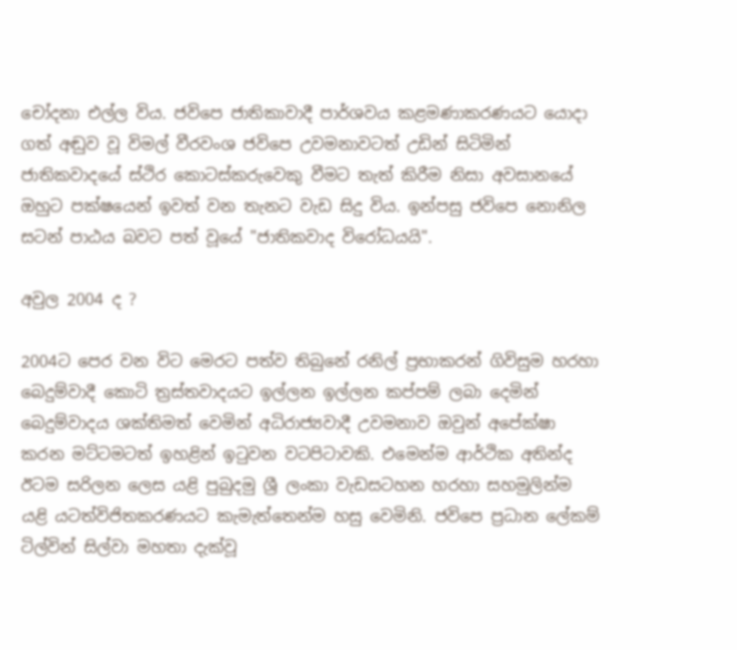චෝදනා එල්ල විය. ජවිපෙ ජාතිකාවාදී පාර්ශවය කළමණාකරණයට යොදා ගත් අඬුව වූ විමල් වීරවංශ ජවිපෙ උවමනාවටත් උඩින් සිටිමින් ජාතිකවාදයේ ස්ථිර කොටස්කරුවෙකු වීමට තැත් කිරීම නිසා අවසානයේ ඔහුට පක්ෂයෙන් ඉවත් වන තැනට වැඩ සිදු විය. ඉන්පසු ජවිපෙ නොනිල සටන් පාඨය බවට පත් වූයේ "ජාතිකවාද විරෝධයයි".

අවුල 2004 ද ?

2004ට පෙර වන විට මෙරට පත්ව තිබුනේ රනිල් ප්‍රභාකරන් ගිවිසුම හරහා බෙදුම්වාදී කොටි ත්‍රස්තවාදයට ඉල්ලන ඉල්ලන කප්පම් ලබා දෙමින් බෙදුම්වාදය ශක්තිමත් වෙමින් අධිරාජ්‍යවාදී උවමනාව ඔවුන් අපේක්ෂා කරන මට්ටමටත් ඉහළින් ඉටුවන වටපිටාවකි. එමෙන්ම ආර්ථික අතින්ද ඊටම සරිලන ලෙස යළි පුබුදමු ශ්‍රී ලංකා වැඩසටහන හරහා සහමුලින්ම යළි යටත්විජිතකරණයට කැමැත්තෙන්ම හසු වෙමිනි. ජවිපෙ ප්‍රධාන ලේකම් ටිල්වින් සිල්වා මහතා දැක්වූ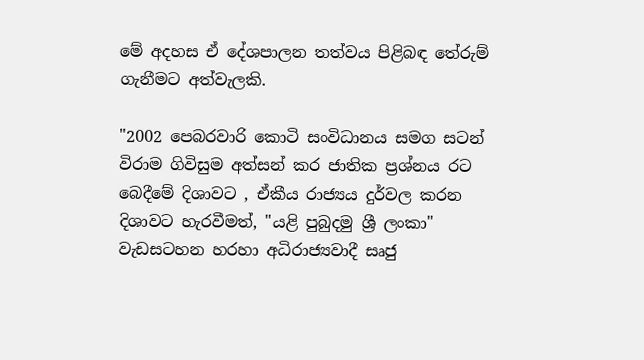මේ අදහස ඒ දේශපාලන තත්වය පිළිබඳ තේරුම් ගැනීමට අත්වැලකි.

"2002 පෙබරවාරි කොටි සංවිධානය සමග සටන් විරාම ගිවිසුම අත්සන් කර ජාතික ප්‍රශ්නය රට බෙදීමේ දිශාවට , ඒකීය රාජ්‍යය දුර්වල කරන දිශාවට හැරවීමත්, "යළි පුබුදමු ශ්‍රී ලංකා" වැඩසටහන හරහා අධිරාජ්‍යවාදී සෘජු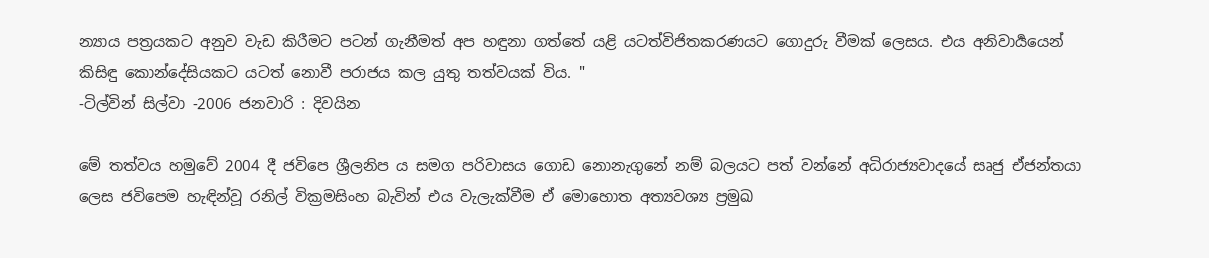න්‍යාය පත්‍රයකට අනුව වැඩ කිරීමට පටන් ගැනීමත් අප හඳුනා ගත්තේ යළි යටත්විජිතකරණයට ගොදුරු වීමක් ලෙසය. එය අනිවාර්‍යයෙන් කිසිඳු කොන්දේසියකට යටත් නොවී පරාජය කල යුතු තත්වයක් විය. "
-ටිල්වින් සිල්වා -2006 ජනවාරි : දිවයින

මේ තත්වය හමුවේ 2004 දී ජවිපෙ ශ්‍රීලනිප ය සමග පරිවාසය ගොඩ නොනැගුනේ නම් බලයට පත් වන්නේ අධිරාජ්‍යවාදයේ සෘජු ඒජන්තයා ලෙස ජවිපෙම හැඳින්වූ රනිල් වික්‍රමසිංහ බැවින් එය වැලැක්වීම ඒ මොහොත අත්‍යවශ්‍ය ප්‍රමුඛ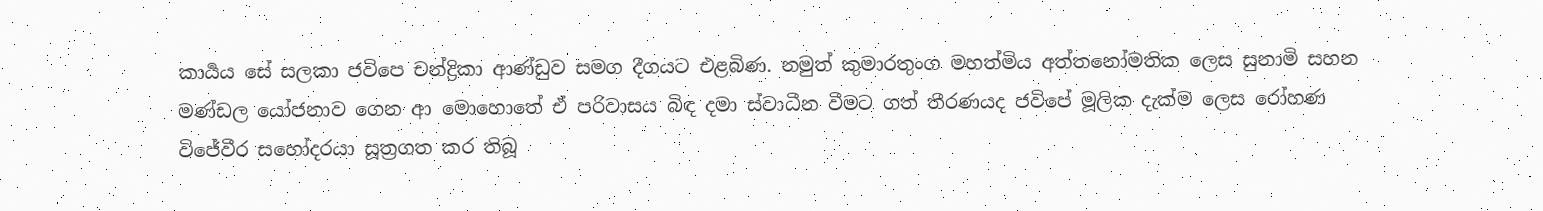කාර්‍යය සේ සලකා ජවිපෙ චන්ද්‍රිකා ආණ්ඩුව සමග දීගයට එළබිණ. නමුත් කුමාරතුංග මහත්මිය අත්තනෝමතික ලෙස සුනාමි සහන මණ්ඩල යෝජනාව ගෙන ආ මොහොතේ ඒ පරිවාසය බිඳ දමා ස්වාධීන වීමට ගත් තීරණයද ජවිපේ මූලික දැක්ම ලෙස රෝහණ විජේවීර සහෝදරයා සූත්‍රගත කර තිබූ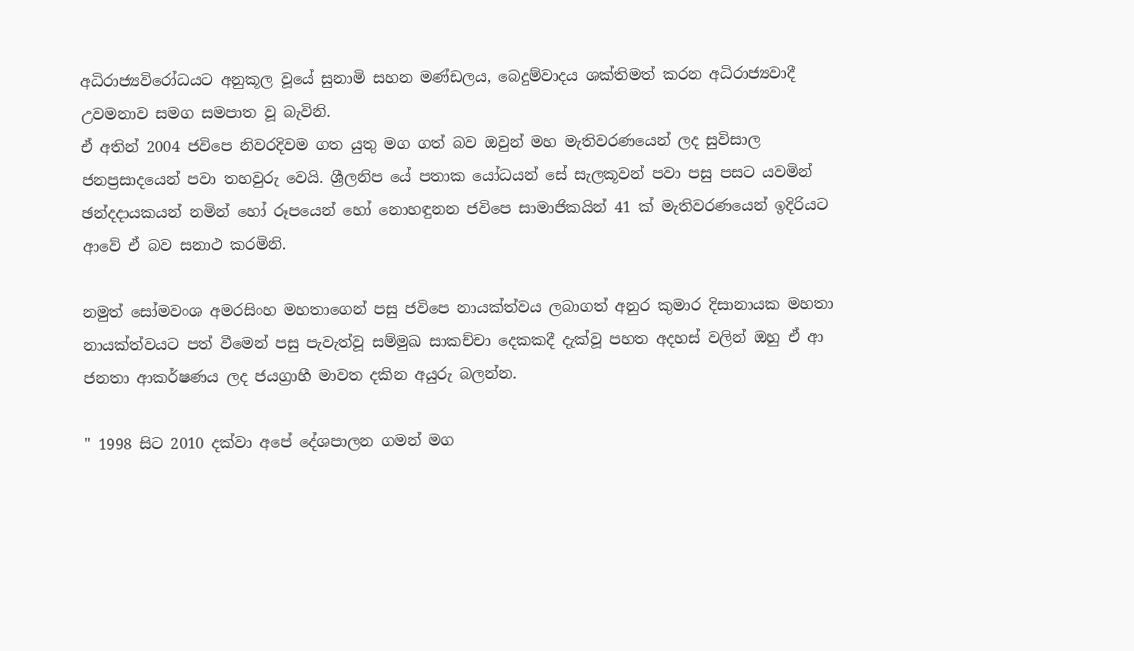අධිරාජ්‍යවිරෝධයට අනුකූල වූයේ සුනාමි සහන මණ්ඩලය, බෙදුම්වාදය ශක්තිමත් කරන අධිරාජ්‍යවාදී උවමනාව සමග සමපාත වූ බැවිනි.
ඒ අතින් 2004 ජවිපෙ නිවරදිවම ගත යුතු මග ගත් බව ඔවුන් මහ මැතිවරණයෙන් ලද සුවිසාල ජනප්‍රසාදයෙන් පවා තහවුරු වෙයි. ශ්‍රීලනිප යේ පතාක යෝධයන් සේ සැලකූවන් පවා පසු පසට යවමින් ඡන්දදායකයන් නමින් හෝ රූපයෙන් හෝ නොහඳුනන ජවිපෙ සාමාජිකයින් 41 ක් මැතිවරණයෙන් ඉදිරියට ආවේ ඒ බව සනාථ කරමිනි.

නමුත් සෝමවංශ අමරසිංහ මහතාගෙන් පසු ජවිපෙ නායක්ත්වය ලබාගත් අනුර කුමාර දිසානායක මහතා නායක්ත්වයට පත් වීමෙන් පසු පැවැත්වූ සම්මුඛ සාකච්චා දෙකකදී දැක්වූ පහත අදහස් වලින් ඔහු ඒ ආ ජනතා ආකර්ෂණය ලද ජයග්‍රාහී මාවත දකින අයුරු බලන්න.

" 1998 සිට 2010 දක්වා අපේ දේශපාලන ගමන් මග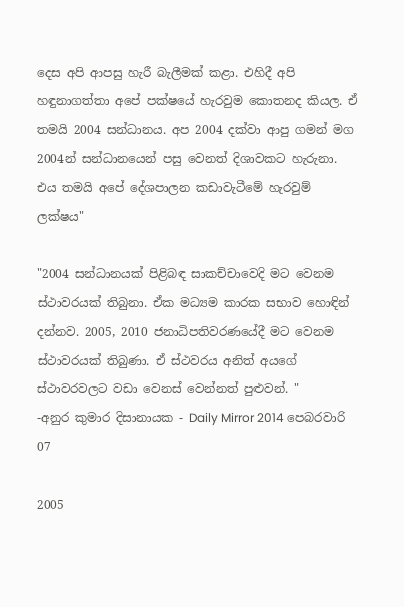දෙස අපි ආපසු හැරී බැලීමක් කළා. එහිදී අපි හඳුනාගත්තා අපේ පක්ෂයේ හැරවුම කොතනද කියල. ඒ තමයි 2004 සන්ධානය. අප 2004 දක්වා ආපු ගමන් මග 2004න් සන්ධානයෙන් පසු වෙනත් දිශාවකට හැරුනා. එය තමයි අපේ දේශපාලන කඩාවැටීමේ හැරවුම් ලක්ෂය"

"2004 සන්ධානයක් පිළිබඳ සාකච්චාවෙදි මට වෙනම ස්ථාවරයක් තිබුනා. ඒක මධ්‍යම කාරක සභාව හොඳින් දන්නව. 2005, 2010 ජනාධිපතිවරණයේදී මට වෙනම ස්ථාවරයක් තිබුණා. ඒ ස්ථවරය අනිත් අයගේ ස්ථාවරවලට වඩා වෙනස් වෙන්නත් පුළුවන්. "
-අනුර කුමාර දිසානායක - Daily Mirror 2014 පෙබරවාරි 07

2005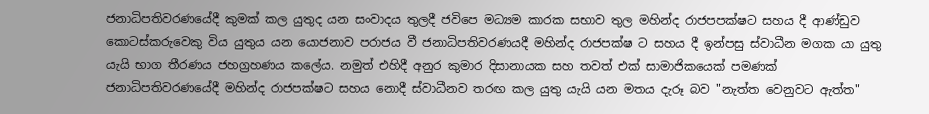ජනාධිපතිවරණයේදී කුමක් කල යුතුද යන සංවාදය තුලදී ජවිපෙ මධ්‍යම කාරක සභාව තුල මහින්ද රාජපපක්ෂට සහය දී ආණ්ඩුව කොටස්කරුවෙකු විය යුතුය යන යොජනාව පරාජය වී ජනාධිපතිවරණයදී මහින්ද රාජපක්ෂ ට සහය දී ඉන්පසු ස්වාධීන මගක යා යුතු යැයි භාග තීරණය ජහග්‍රහණය කලේය. නමුත් එහිදී අනුර කුමාර දිසානායක සහ තවත් එක් සාමාජිකයෙක් පමණක් ජනාධිපතිවරණයේදී මහින්ද රාජපක්ෂට සහය නොදී ස්වාධීනව තරඟ කල යුතු යැයි යන මතය දැරූ බව "නැත්ත වෙනුවට ඇත්ත"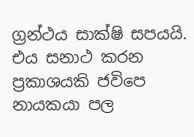ග්‍රන්ථය සාක්ෂි සපයයි. එය සනාථ කරන ප්‍රකාශයකි ජවිපෙ නායකයා පල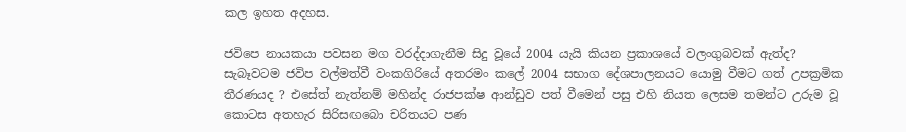කල ඉහත අදහස.

ජවිපෙ නායකයා පවසන මග වරද්දාගැනීම සිදු වූයේ 2004 යැයි කියන ප්‍රකාශයේ වලංගුබවක් ඇත්ද?
සැබෑවටම ජවිප වල්මත්වී වංකගිරියේ අතරමං කලේ 2004 සභාග දේශපාලනයට යොමු වීමට ගත් උපක්‍රමික තීරණයද ? එසේත් නැත්නම් මහින්ද රාජපක්ෂ ආන්ඩුව පත් වීමෙන් පසු එහි නියත ලෙසම තමන්ට උරුම වූ කොටස අතහැර සිරිසඟබො චරිතයට පණ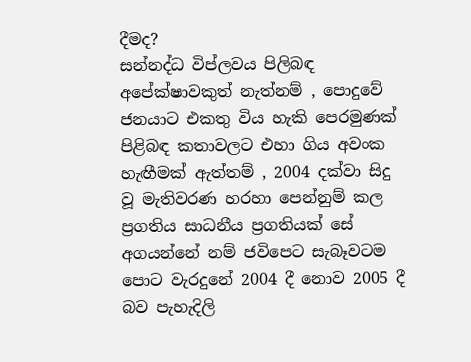දීමද?
සන්නද්ධ විප්ලවය පිලිබඳ අපේක්ෂාවකුත් නැත්නම් , පොදුවේ ජනයාට එකතු විය හැකි පෙරමුණක් පිළිබඳ කතාවලට එහා ගිය අවංක හැඟීමක් ඇත්තම් , 2004 දක්වා සිදු වූ මැතිවරණ හරහා පෙන්නුම් කල ප්‍රගතිය සාධනීය ප්‍රගතියක් සේ අගයන්නේ නම් ජවිපෙට සැබෑවටම පොට වැරදුනේ 2004 දී නොව 2005 දී බව පැහැදිලි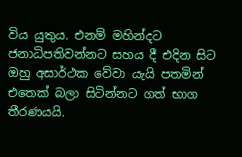විය යුතුය. එනම් මහින්දට ජනාධිපතිවන්නට සහය දී එදින සිට ඔහු අසාර්ථක වේවා යැයි පතමින් එතෙක් බලා සිටින්නට ගත් භාග තීරණයයි.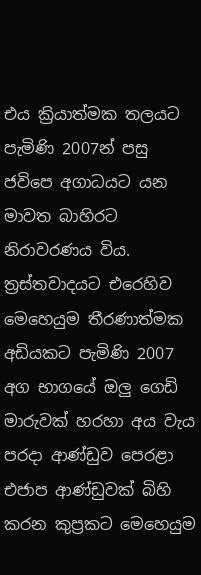එය ක්‍රියාත්මක තලයට පැමිණි 2007න් පසු ජවිපෙ අගාධයට යන මාවත බාහිරට නිරාවරණය විය. ත්‍රස්තවාදයට එරෙහිව මෙහෙයුම තීරණාත්මක අඩියකට පැමිණි 2007 අග භාගයේ ඔලු ගෙඩි මාරුවක් හරහා අය වැය පරදා ආණ්ඩුව පෙරළා එජාප ආණ්ඩුවක් බිහි කරන කුප්‍රකට මෙහෙයුම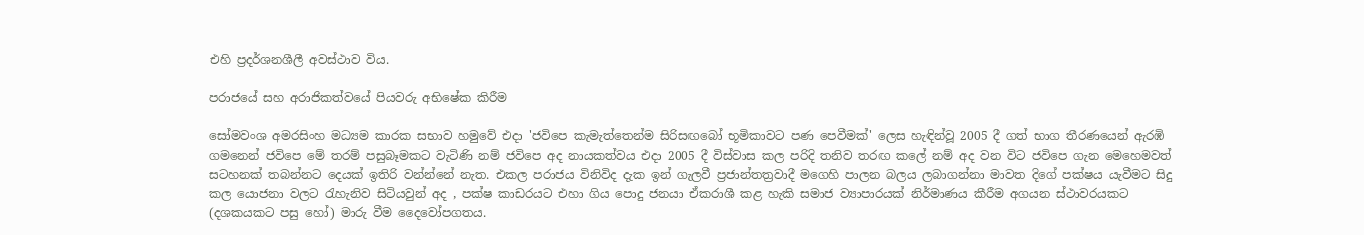එහි ප්‍රදර්ශනශීලී අවස්ථාව විය.

පරාජයේ සහ අරාජිකත්වයේ පියවරු අභිෂේක කිරීම

සෝමවංශ අමරසිංහ මධ්‍යම කාරක සභාව හමුවේ එදා 'ජවිපෙ කැමැත්තෙන්ම සිරිසඟබෝ භූමිකාවට පණ පෙවීමක්' ලෙස හැඳින්වූ 2005 දී ගත් භාග තීරණයෙන් ඇරඹි ගමනෙන් ජවිපෙ මේ තරම් පසුබෑමකට වැටිණි නම් ජවිපෙ අද නායකත්වය එදා 2005 දී විස්වාස කල පරිදි තනිව තරඟ කලේ නම් අද වන විට ජවිපෙ ගැන මෙහෙමවත් සටහනක් තබන්නට දෙයක් ඉතිරි වන්න්නේ නැත. එකල පරාජය විනිවිද දැක ඉන් ගැලවී ප්‍රජාන්තත්‍රවාදී මගෙහි පාලන බලය ලබාගන්නා මාවත දිගේ පක්ෂය යැවීමට සිදු කල යොජනා වලට රැහැනිව සිටියවුන් අද , පක්ෂ කාඩරයට එහා ගිය පොදු ජනයා ඒකරාශී කළ හැකි සමාජ ව්‍යාපාරයක් නිර්මාණය කීරීම අගයන ස්ථාවරයකට (දශකයකට පසු හෝ) මාරු වීම දෛවෝපගතය.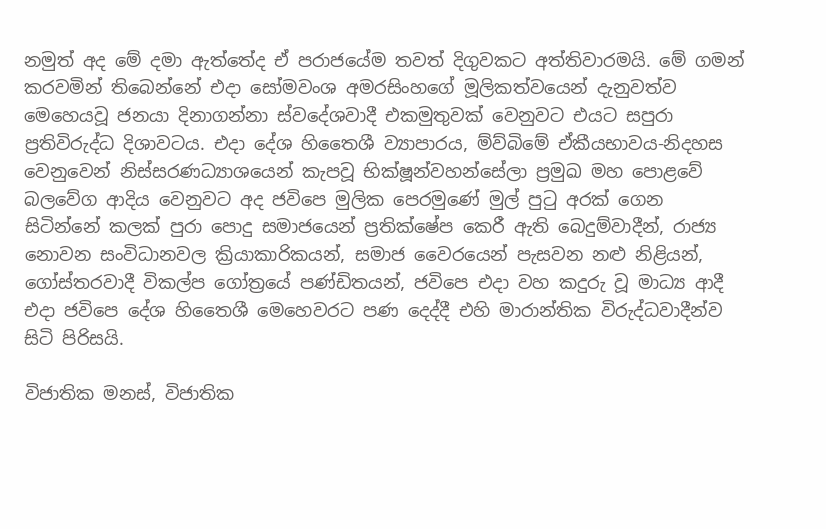නමුත් අද මේ දමා ඇත්තේද ඒ පරාජයේම තවත් දිගුවකට අත්තිවාරමයි. මේ ගමන් කරවමින් තිබෙන්නේ එදා සෝමවංශ අමරසිංහගේ මූලිකත්වයෙන් දැනුවත්ව මෙහෙයවූ ජනයා දිනාගන්නා ස්වදේශවාදී එකමුතුවක් වෙනුවට එයට සපුරා ප්‍රතිවිරුද්ධ දිශාවටය. එදා දේශ හිතෛශී ව්‍යාපාරය, ම්ව්බිමේ ඒකීයභාවය-නිදහස වෙනුවෙන් නිස්සරණධ්‍යාශයෙන් කැපවූ භික්ෂූන්වහන්සේලා ප්‍රමුඛ මහ පොළවේ බලවේග ආදිය වෙනුවට අද ජවිපෙ මුලික පෙරමුණේ මුල් පුටු අරක් ගෙන සිටින්නේ කලක් පුරා පොදු සමාජයෙන් ප්‍රතික්ෂේප කෙරී ඇති බෙදුම්වාදීන්, රාජ්‍ය නොවන සංවිධානවල ක්‍රියාකාරිකයන්, සමාජ වෛරයෙන් පැසවන නළු නිළියන්, ගෝස්තරවාදී විකල්ප ගෝත්‍රයේ පණ්ඩිතයන්, ජවිපෙ එදා වහ කදුරු වූ මාධ්‍ය ආදී එදා ජවිපෙ දේශ හිතෛශී මෙහෙවරට පණ දෙද්දී එහි මාරාන්තික විරුද්ධවාදීන්ව සිටි පිරිසයි.

විජාතික මනස්, විජාතික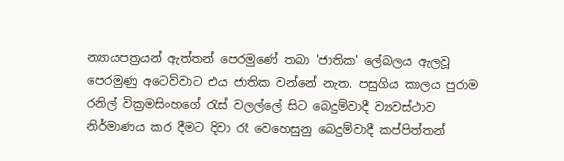න්‍යායපත්‍රයන් ඇත්තන් පෙරමුණේ තබා 'ජාතික' ලේබලය ඇලවූ පෙරමුණු අටෙව්වාට එය ජාතික වන්නේ නැත. පසුගිය කාලය පුරාම රනිල් වික්‍රමසිංහගේ රැස් වලල්ලේ සිට බෙදුම්වාදී ව්‍යවස්ථාව නිර්මාණය කර දීමට දිවා රෑ වෙහෙසුනු බෙදුම්වාදී කප්පිත්තන්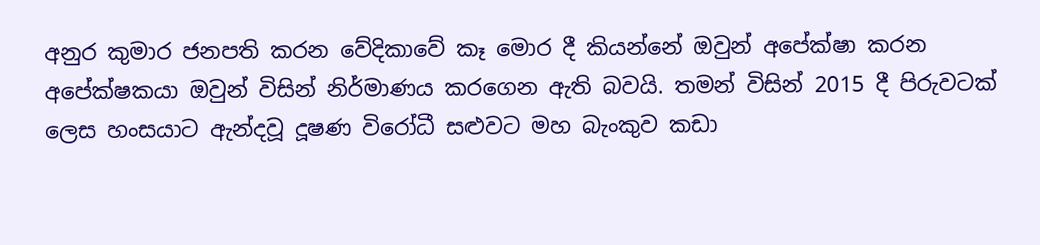අනුර කුමාර ජනපති කරන වේදිකාවේ කෑ මොර දී කියන්නේ ඔවුන් අපේක්ෂා කරන අපේක්ෂකයා ඔවුන් විසින් නිර්මාණය කරගෙන ඇති බවයි. තමන් විසින් 2015 දී පිරුවටක් ලෙස හංසයාට ඇන්දවූ දූෂණ විරෝධී සළුවට මහ බැංකුව කඩා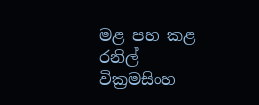මළ පහ කළ රනිල් වික්‍රමසිංහ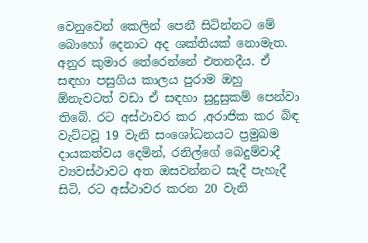වෙනුවෙන් කෙලින් පෙනී සිටින්නට මේ බොහෝ දෙනාට අද ශක්තියක් නොමැත. අනුර කුමාර තේරෙන්නේ එතනදීය. ඒ සඳහා පසුගිය කාලය පුරාම ඔහු ඕනැවටත් වඩා ඒ සඳහා සුදුසුකම් පෙන්වා තිබේ. රට අස්ථාවර කර ,අරාජික කර බිඳ වැට්ටවූ 19 වැනි සංශෝධනයට ප්‍රමුඛම දායකත්වය දෙමින්, රනිල්ගේ බෙදුම්වාදී ව්‍යවස්ථාවට අත ඔසවන්නට සැදී පැහැදී සිටි, රට අස්ථාවර කරන 20 වැනි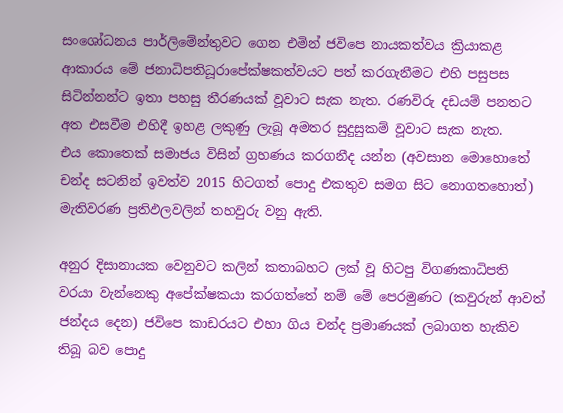සංශෝධනය පාර්ලිමේන්තුවට ගෙන එමින් ජවිපෙ නායකත්වය ක්‍රියාකළ ආකාරය මේ ජනාධිපතිධූරාපේක්ෂකත්වයට පත් කරගැනීමට එහි පසුපස සිටින්නන්ට ඉතා පහසු තීරණයක් වූවාට සැක නැත. රණවිරු දඩයම් පනතට අත එසවීම එහිදී ඉහළ ලකුණු ලැබූ අමතර සුදුසුකම් වූවාට සැක නැත.
එය කොතෙක් සමාජය විසින් ග්‍රහණය කරගනීද යන්න (අවසාන මොහොතේ චන්ද සටනින් ඉවත්ව 2015 හිටගත් පොදු එකතුව සමග සිට නොගතහොත්) මැතිවරණ ප්‍රතිඵලවලින් තහවුරු වනු ඇති.

අනුර දිසානායක වෙනුවට කලින් කතාබහට ලක් වූ හිටපු විගණකාධිපති වරයා වැන්නෙකු අපේක්ෂකයා කරගත්තේ නම් මේ පෙරමුණට (කවුරුන් ආවත් ජන්දය දෙන) ජවිපෙ කාඩරයට එහා ගිය චන්ද ප්‍රමාණයක් ලබාගත හැකිව තිබූ බව පොදු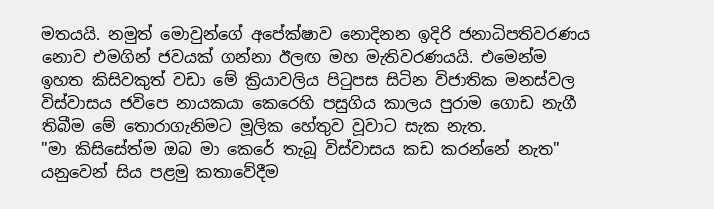මතයයි. නමුත් මොවුන්ගේ අපේක්ෂාව නොදිනන ඉදිරි ජනාධිපතිවරණය නොව එමගින් ජවයක් ගන්නා ඊලඟ මහ මැතිවරණයයි. එමෙන්ම ඉහත කිසිවකුත් වඩා මේ ක්‍රියාවලිය පිටුපස සිටින විජාතික මනස්වල විස්වාසය ජවිපෙ නායකයා කෙරෙහි පසුගිය කාලය පුරාම ගොඩ නැගී තිබීම මේ තොරාගැනිමට මූලික හේතුව වූවාට සැක නැත.
"මා කිසිසේත්ම ඔබ මා කෙරේ තැබූ විස්වාසය කඩ කරන්නේ නැත" යනුවෙන් සිය පළමු කතාවේදීම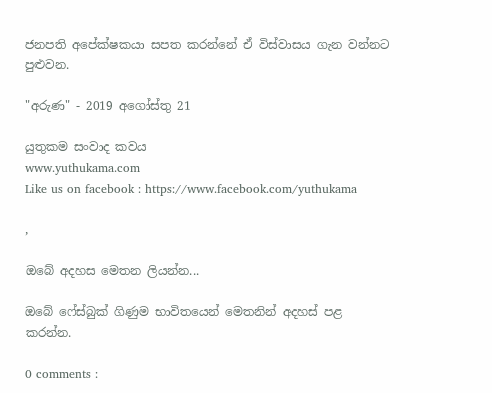ජනපති අපේක්ෂකයා සපත කරන්නේ ඒ විස්වාසය ගැන වන්නට පුළුවන.

"අරුණ" - 2019 අගෝස්තු 21

යුතුකම සංවාද කවය
www.yuthukama.com
Like us on facebook : https://www.facebook.com/yuthukama

,

ඔබේ අදහස මෙතන ලියන්න...

ඔබේ ෆේස්බුක් ගිණුම භාවිතයෙන් මෙතනින් අදහස් පළ කරන්න.

0 comments :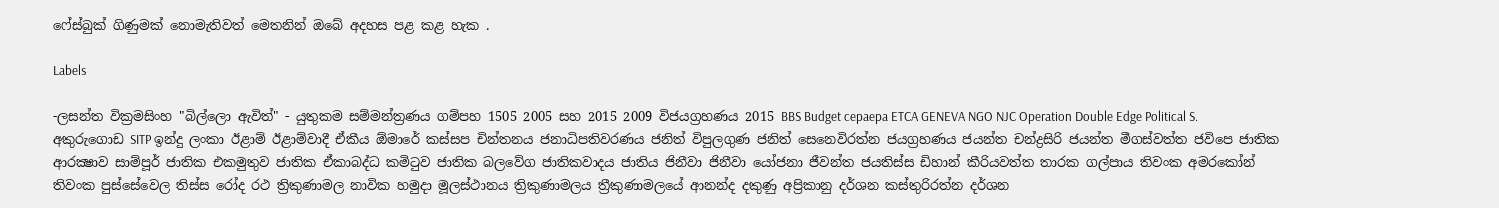ෆේස්බුක් ගිණුමක් නොමැතිවත් මෙතනින් ඔබේ අදහස පළ කළ හැක .

Labels

-ලසන්ත වික්‍රමසිංහ "බිල්ලො ඇවිත්" - යුතුකම සම්මන්ත්‍රණය ගම්පහ 1505 2005 සහ 2015 2009 විජයග්‍රහණය 2015 BBS Budget cepaepa ETCA GENEVA NGO NJC Operation Double Edge Political S. අකුරුගොඩ SITP ඉන්දු ලංකා ඊළාම් ඊළාම්වාදී ඒකීය ඕමාරේ කස්‌සප චින්තනය ජනාධිපතිවරණය ජනිත් විපුලගුණ ජනිත් සෙනෙවිරත්න ජයග්‍රහණය ජයන්ත චන්ද්‍රසිරි ජයන්ත මීගස්වත්ත ජවිපෙ ජාතික ආරක්‍ෂාව සාම්පූර් ජාතික එකමුතුව ජාතික ඒකාබද්ධ කමිටුව ජාතික බලවේග ජාතිකවාදය ජාතිය ජිනීවා ජිනීවා යෝජනා ජීවන්ත ජයතිස්ස ඩිහාන් කීරියවත්ත තාරක ගල්පාය තිවංක අමරකෝන් තිවංක පුස්සේවෙල තිස්‌ස රෝද රථ ත්‍රිකුණාමල නාවික හමුදා මූලස්‌ථානය ත්‍රිකුණාමලය ත්‍රීකුණාමලයේ ආනන්ද දකුණු අප්‍රිකානු දර්ශන කස්තුරිරත්න දර්ශන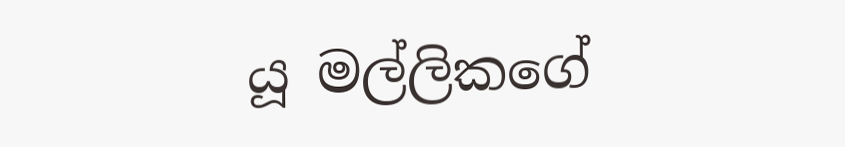යූ මල්ලිකගේ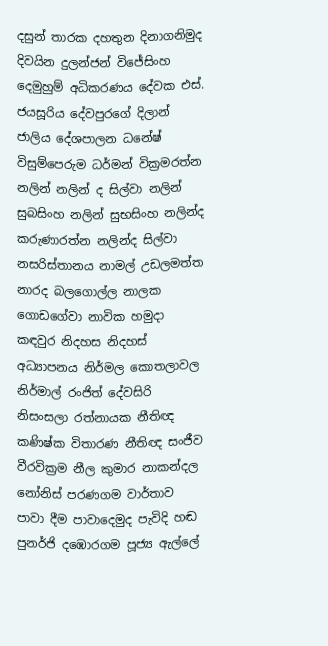දසුන් තාරක දහතුන දිනාගනිමුද දිවයින දුලන්ජන් විජේසිංහ දෙමුහුම් අධිකරණය දේවක එස්. ජයසූරිය දේවපුරගේ දිලාන් ජාලිය දේශපාලන ධනේෂ් විසුම්පෙරුම ධර්මන් වික්‍රමරත්න නලින් නලින් ද සිල්වා නලින් සුබසිංහ නලින් සුභසිංහ නලින්ද කරුණාරත්න නලින්ද සිල්වා නසරිස්‌තානය නාමල් උඩලමත්ත නාරද බලගොල්ල නාලක ගොඩගේවා නාවික හමුදා කඳවුර නිදහස නිදහස් අධ්‍යාපනය නිර්මල කොතලාවල නිර්මාල් රංජිත් දේවසිරි නිසංසලා රත්නායක නීතිඥ කණිෂ්ක විතාරණ නීතිඥ සංජීව වීරවික්‍රම නීල කුමාර නාකන්දල නෝනිස් පරණගම වාර්තාව පාවා දීම පාවාදෙමුද පැවිදි හඬ පුනර්ජි දඹොරගම පූජ්‍ය ඇල්ලේ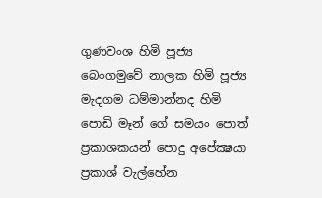ගුණවංශ හිමි පූජ්‍ය බෙංගමුවේ නාලක හිමි පූජ්‍ය මැදගම ධම්මාන්නද හිමි පොඩි මෑන් ගේ සමයං පොත් ප්‍රකාශකයන් පොදු අපේක්‍ෂයා ප්‍රකාශ් වැල්හේන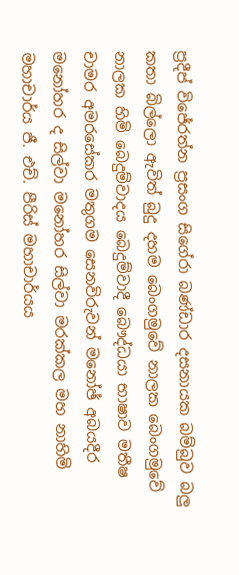ප්‍රදීප් විජේරත්න ප්‍රසංග සිගේරා බණ්ඩාර දසනායක බම්බුව බලු කතා බිල්ලො ඇවිත් බුදු දහම බෙංගමුවේ නාලක බෙංගමුවේ නාලක හිමි බෙදුම්වාදය බෙදුම්වාදී බෞද්ධයා භාෂාව මතීෂ චාමර අමරසේකර මතුගම සෙනවිරුවන් මනෝඡ් අබයදීර මනෝහර ද සිල්වා මනෝහර සිල්වා මරක්කල මහ නාහිමි මහාචාර්ය ජී. එච්. පීරිස් මහාචාර්යය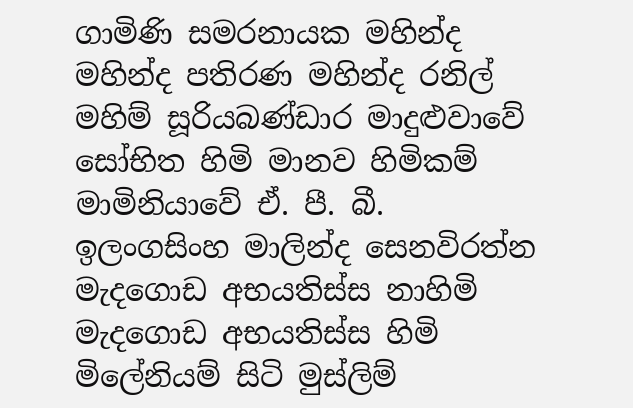ගාමිණි සමරනායක මහින්ද මහින්ද පතිරණ මහින්ද රනිල් මහිම් සූරියබණ්ඩාර මාදුළුවාවේ සෝභිත හිමි මානව හිමිකම් මාමිනියාවේ ඒ. පී. බී. ඉලංගසිංහ මාලින්ද සෙනවිරත්න මැදගොඩ අභයතිස්ස නාහිමි මැදගොඩ අභයතිස්ස හිමි මිලේනියම් සිටි මුස්‌ලිම්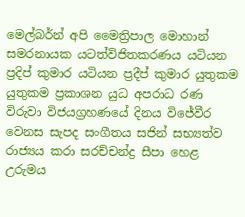මෙල්බර්න් අපි මෛත්‍රිපාල මොහාන් සමරනායක යටත්විජිතකරණය යටියන ප්‍රදිප් කුමාර යටියන ප්‍රදීප් කුමාර යුතුකම යුතුකම ප්‍රකාශන යුධ අපරාධ රණ විරුවා විජයග්‍රහණයේ දිනය විජේවීර වෙනස සැපද සංගීතය සජින් සභ්‍යත්ව රාජ්‍යය කරා සරච්චන්ද්‍ර සීපා හෙළ උරුමය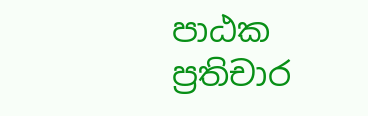පාඨක ප්‍රතිචාර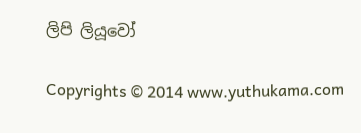ලිපි ලියූවෝ

Copyrights © 2014 www.yuthukama.com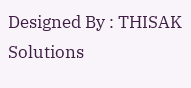Designed By : THISAK Solutions